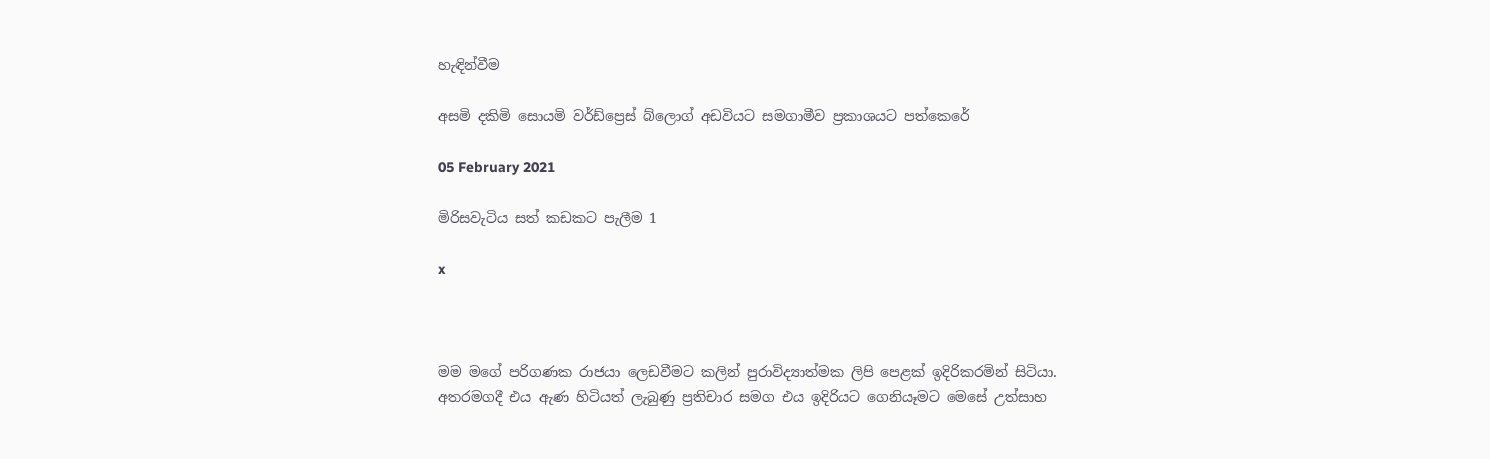හැඳින්වීම

අසමි දකිමි සොයමි වර්ඩ්ප්‍රෙස් බ්ලොග් අඩවියට සමගාමීව ප්‍රකාශයට පත්කෙරේ

05 February 2021

මිරිසවැටිය සත් කඩකට පැලීම 1

x



මම මගේ පරිගණක රාජයා ලෙඩවීමට කලින් පුරාවිද්‍යාත්මක ලිපි පෙළක් ඉදිරිකරමින් සිටියා. අතරමගදී එය ඇණ හිටියත් ලැබුණු ප්‍රතිචාර සමග එය ඉදිරියට ගෙනියෑමට මෙසේ උත්සාහ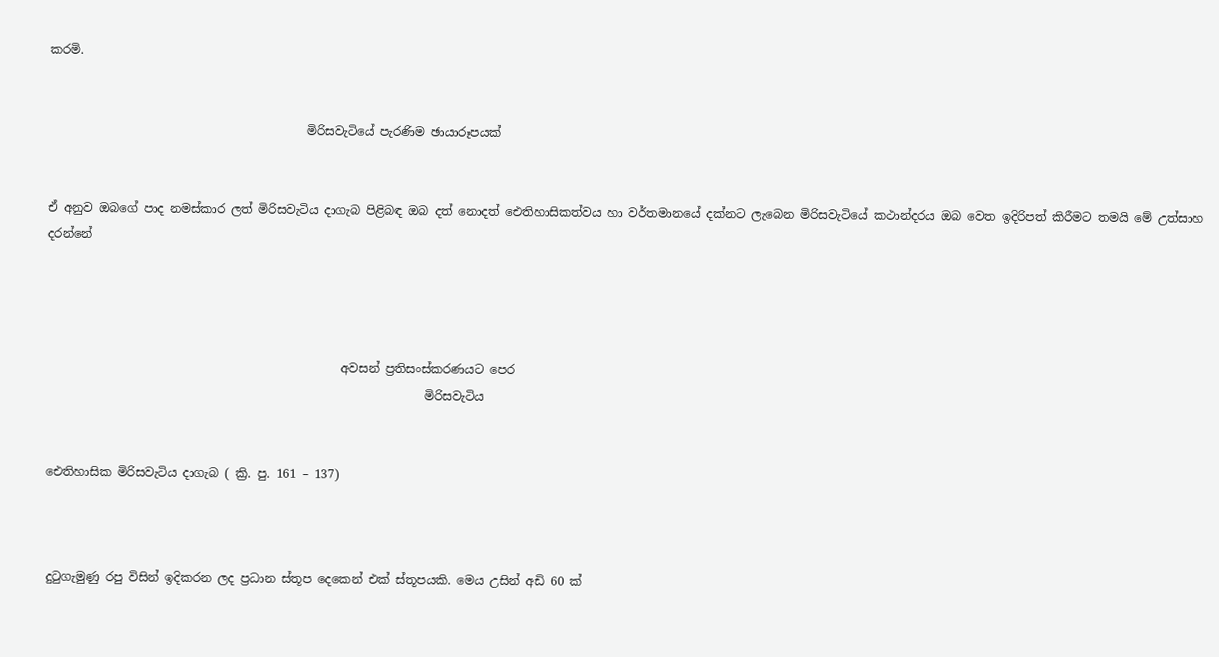කරමි.


                                           මිරිසවැටියේ පැරණිම ඡායාරූපයක්


ඒ අනුව ඔබගේ පාද නමස්කාර ලත් මිරිසවැටිය දාගැබ පිළිබඳ ඔබ දත් නොදත් ඓතිහාසිකත්වය හා වර්තමානයේ දක්නට ලැබෙන මිරිසවැටියේ කථාන්දරය ඔබ වෙත ඉදිරිපත් කිරීමට තමයි මේ උත්සාහ දරන්නේ




                                                 අවසන් ප්‍රතිසංස්කරණයට පෙර
                                                               මිරිසවැටිය


ඓතිහාසික මිරිසවැටිය දාගැබ ( ක්‍රි. පු. 161 – 137)



දුටුගැමුණු රපු විසින් ඉදිකරන ලද ප්‍රධාන ස්තූප දෙකෙන් එක් ස්තූපයකි. මෙය උසින් අඩි 60 ක්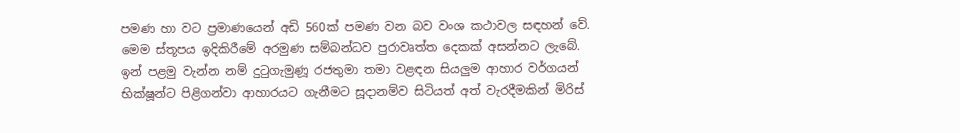පමණ හා වට ප්‍රමාණයෙන් අඩි 560ක් පමණ වන බව වංශ කථාවල සඳහන් වේ. මෙම ස්තූපය ඉදිකිරීමේ අරමුණ සම්බන්ධව පුරාවෘත්ත දෙකක් අසන්නට ලැබේ. ඉන් පළමු වැන්න නම් දුටුගැමුණූ රජතුමා තමා වළඳන සියලුම ආහාර වර්ගයන්  භික්ෂූන්ට පිළිගන්වා ආහාරයට ගැනීමට සූදානම්ව සිටියත් අත් වැරදීමකින් මිරිස්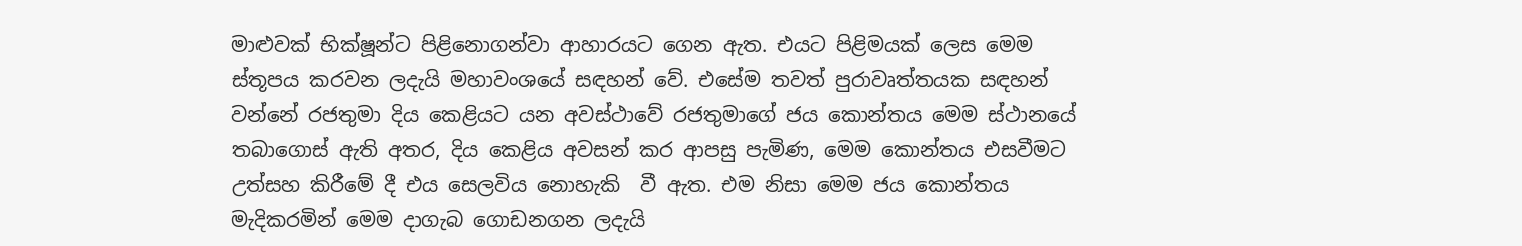මාළුවක් භික්ෂූන්ට පිළිනොගන්වා ආහාරයට ගෙන ඇත. එයට පිළිමයක් ලෙස මෙම ස්තූපය කරවන ලදැයි මහාවංශයේ සඳහන් වේ. එසේම තවත් පුරාවෘත්තයක සඳහන් වන්නේ රජතුමා දිය කෙළියට යන අවස්ථාවේ රජතුමාගේ ජය කොන්තය මෙම ස්ථානයේ තබාගොස් ඇති අතර, දිය කෙළිය අවසන් කර ආපසු පැමිණ, මෙම කොන්තය එසවීමට උත්සහ කිරීමේ දී එය සෙලවිය නොහැකි  වී ඇත. එම නිසා මෙම ජය කොන්තය මැදිකරමින් මෙම දාගැබ ගොඩනගන ලදැයි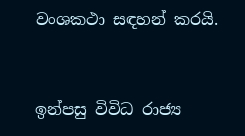වංශකථා සඳහන් කරයි.



ඉන්පසු විවිධ රාජ්‍ය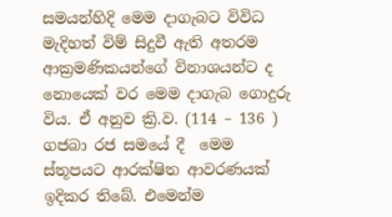සමයන්හිදි මෙම දාගැබට විවිධ මැදිහත් විම් සිදුවී ඇති අතරම ආක්‍රමණිකයන්ගේ විනාශයන්ට ද නොයෙක් වර මෙම දාගැබ ගොදුරු විය. ඒ අනුව ක්‍රි.ව. (114 – 136 ) ගජබා රජ සමයේ දී  මෙම ස්තූපයට ආරක්ෂිත ආවරණයක් ඉදිකර තිබේ. එමෙන්ම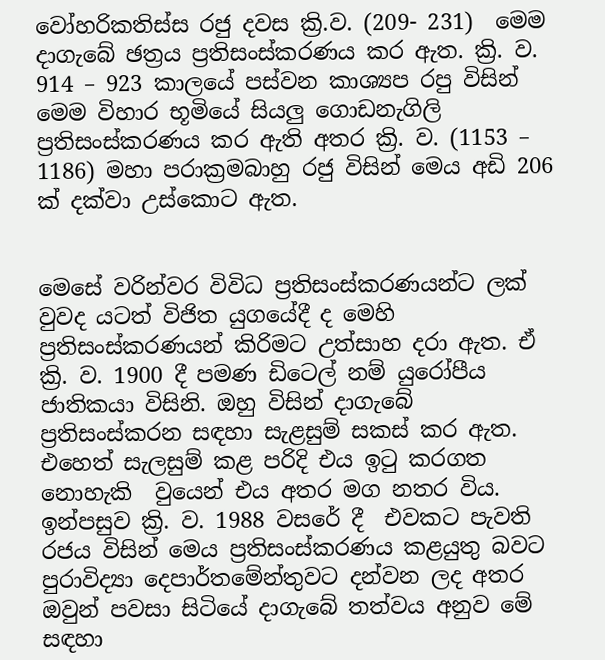වෝහරිකතිස්ස රජු දවස ක්‍රි.ව. (209- 231)  මෙම දාගැබේ ඡත්‍රය ප්‍රතිසංස්කරණය කර ඇත. ක්‍රි. ව. 914 – 923 කාලයේ පස්වන කාශ්‍යප රපු විසින් මෙම විහාර භූමියේ සියලු ගොඩනැගිලි ප්‍රතිසංස්කරණය කර ඇති අතර ක්‍රි. ව. (1153 – 1186) මහා පරාක්‍රමබාහු රජු විසින් මෙය අඩි 206 ක් දක්වා උස්කොට ඇත.


මෙසේ වරින්වර විවිධ ප්‍රතිසංස්කරණයන්ට ලක් වුවද යටත් විජිත යුගයේදී ද මෙහි ප්‍රතිසංස්කරණයන් කිරිමට උත්සාහ දරා ඇත. ඒ ක්‍රි. ව. 1900 දී පමණ ඩිටෙල් නම් යුරෝපීය ජාතිකයා විසිනි. ඔහු විසින් දාගැබේ ප්‍රතිසංස්කරන සඳහා සැළසුම් සකස් කර ඇත. එහෙත් සැලසුම් කළ පරිදි එය ඉටු කරගත නොහැකි  වුයෙන් එය අතර මග නතර විය. ඉන්පසුව ක්‍රි. ව. 1988 වසරේ දී  එවකට පැවති රජය විසින් මෙය ප්‍රතිසංස්කරණය කළයුතු බවට පුරාවිද්‍යා දෙපාර්තමේන්තුවට දන්වන ලද අතර ඔවුන් පවසා සිටියේ දාගැබේ තත්වය අනුව මේ සඳහා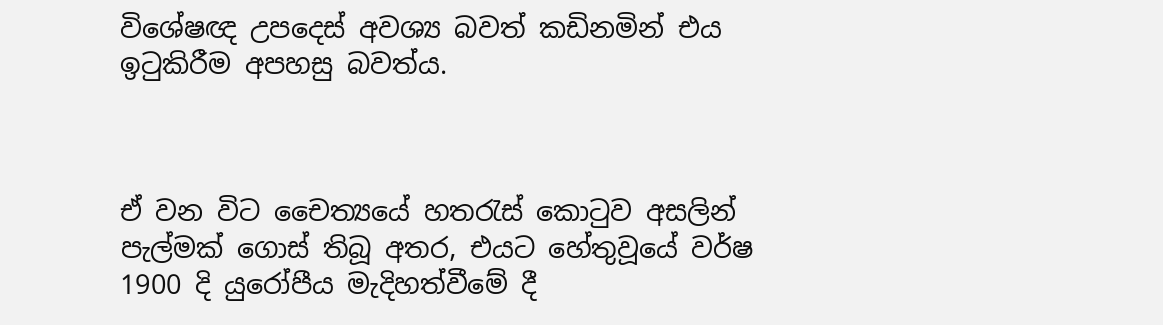විශේෂඥ උපදෙස් අවශ්‍ය බවත් කඩිනමින් එය ඉටුකිරීම අපහසු බවත්ය.



ඒ වන විට චෛත්‍යයේ හතරැස් කොටුව අසලින් පැල්මක් ගොස් තිබූ අතර, එයට හේතුවූයේ වර්ෂ 1900 දි යුරෝපීය මැදිහත්වීමේ දී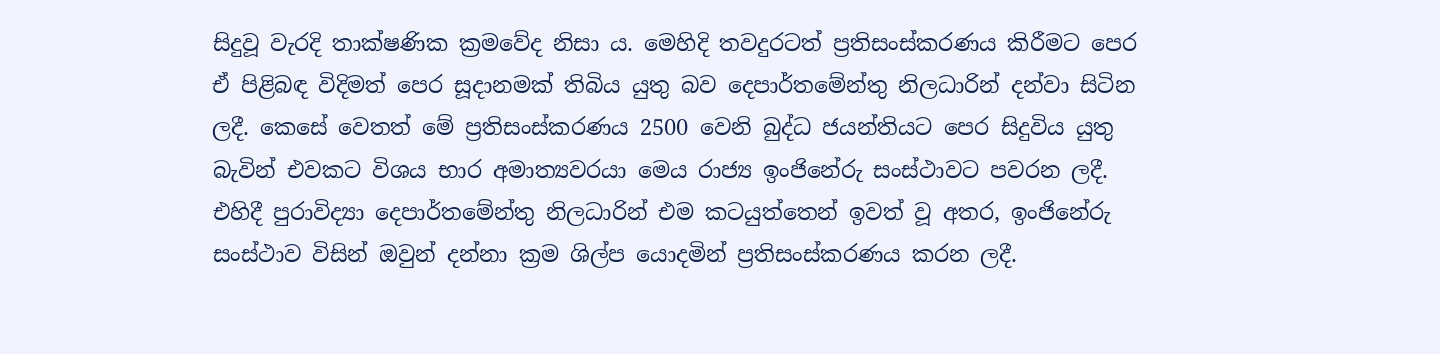සිදුවූ වැරදි තාක්ෂණික ක්‍රමවේද නිසා ය. මෙහිදි තවදුරටත් ප්‍රතිසංස්කරණය කිරීමට පෙර ඒ පිළිබඳ විදිමත් පෙර සූදානමක් තිබිය යුතු බව දෙපාර්තමේන්තු නිලධාරින් දන්වා සිටින ලදී. කෙසේ වෙතත් මේ ප්‍රතිසංස්කරණය 2500 වෙනි බුද්ධ ජයන්තියට පෙර සිදුවිය යුතු බැවින් එවකට විශය භාර අමාත්‍යවරයා මෙය රාජ්‍ය ඉංජිනේරු සංස්ථාවට පවරන ලදී. එහිදී පුරාවිද්‍යා දෙපාර්තමේන්තු නිලධාරින් එම කටයුත්තෙන් ඉවත් වූ අතර, ඉංජිනේරු සංස්ථාව විසින් ඔවුන් දන්නා ක්‍රම ශිල්ප යොදමින් ප්‍රතිසංස්කරණය කරන ලදී.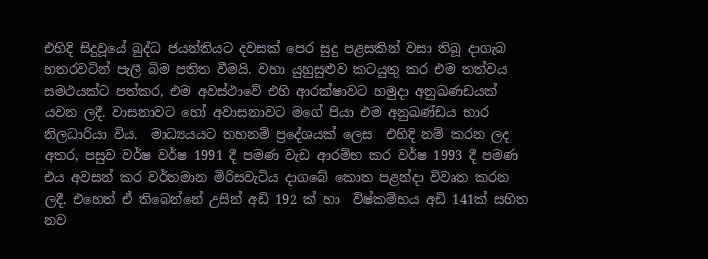එහිදි සිදුවූයේ බුද්ධ ජයන්තියට දවසක් පෙර සුදු පළසකින් වසා තිබූ දාගැබ හතරවටින් පැලී බිම පතිත වීමයි. වහා යුහුසුළුව කටයුතු කර එම තත්වය සමථයක්ට පත්කර, එම අවස්ථාවේ එහි ආරක්ෂාවට හමුදා අනුඛණඩයක් යවන ලදී. වාසනාවට හෝ අවාසනාවට මගේ පියා එම අනුඛණ්ඩය භාර නිලධාරියා විය.  මාධ්‍යයයට තහනම් ප්‍රදේශයක් ලෙස  එහිදි නම් කරන ලද අතර, පසුව වර්ෂ වර්ෂ 1991 දී පමණ වැඩ ආරම්භ කර වර්ෂ 1993 දී පමණ එය අවසන් කර වර්තමාන මිරිසවැටිය දාගබේ කොත පළන්දා විවෘත කරන ලදී. එහෙත් ඒ තිබෙන්නේ උසින් අඩි 192 ක් හා  විෂ්කම්භය අඩි 141ක් සහිත නව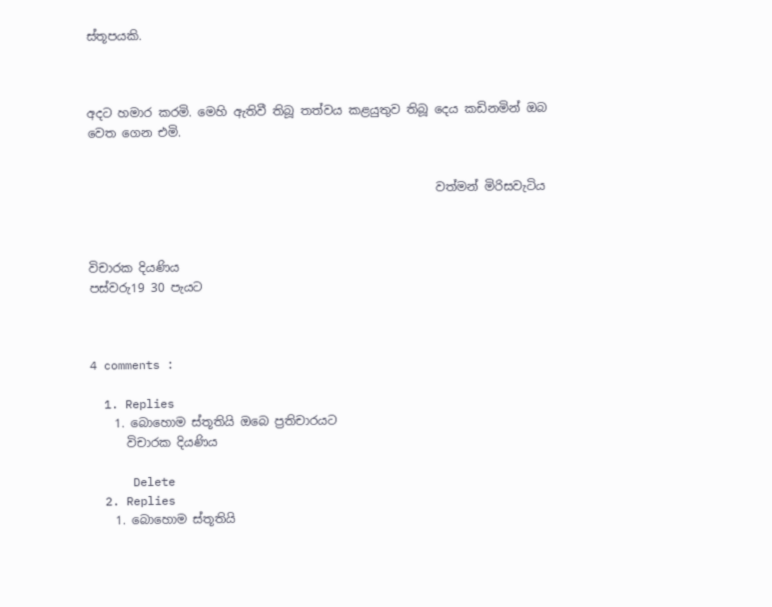ස්තූපයකි.



අදට හමාර කරමි. මෙහි ඇතිවී තිබූ තත්වය කළයුතුව තිබූ දෙය කඩිනමින් ඔබ වෙත ගෙන එමි.


                                                          වත්මන් මිරිසවැටිය



විචාරක දියණිය
පස්වරු19 30 පැයට



4 comments :

  1. Replies
    1. බොහොම ස්තූතියි ඔබෙ ප්‍රතිචාරයට
      විචාරක දියණිය

      Delete
  2. Replies
    1. බොහොම ස්තූතියි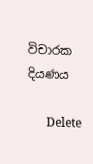විචාරක දියණය

      Delete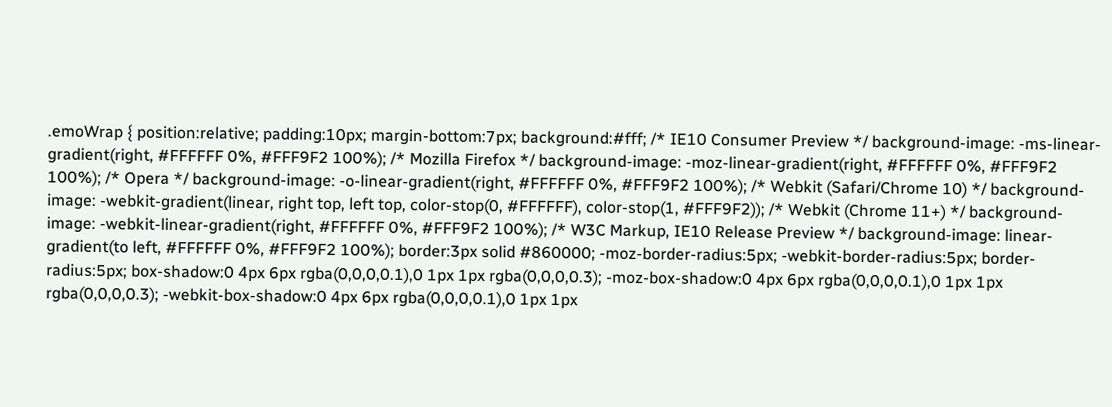.emoWrap { position:relative; padding:10px; margin-bottom:7px; background:#fff; /* IE10 Consumer Preview */ background-image: -ms-linear-gradient(right, #FFFFFF 0%, #FFF9F2 100%); /* Mozilla Firefox */ background-image: -moz-linear-gradient(right, #FFFFFF 0%, #FFF9F2 100%); /* Opera */ background-image: -o-linear-gradient(right, #FFFFFF 0%, #FFF9F2 100%); /* Webkit (Safari/Chrome 10) */ background-image: -webkit-gradient(linear, right top, left top, color-stop(0, #FFFFFF), color-stop(1, #FFF9F2)); /* Webkit (Chrome 11+) */ background-image: -webkit-linear-gradient(right, #FFFFFF 0%, #FFF9F2 100%); /* W3C Markup, IE10 Release Preview */ background-image: linear-gradient(to left, #FFFFFF 0%, #FFF9F2 100%); border:3px solid #860000; -moz-border-radius:5px; -webkit-border-radius:5px; border-radius:5px; box-shadow:0 4px 6px rgba(0,0,0,0.1),0 1px 1px rgba(0,0,0,0.3); -moz-box-shadow:0 4px 6px rgba(0,0,0,0.1),0 1px 1px rgba(0,0,0,0.3); -webkit-box-shadow:0 4px 6px rgba(0,0,0,0.1),0 1px 1px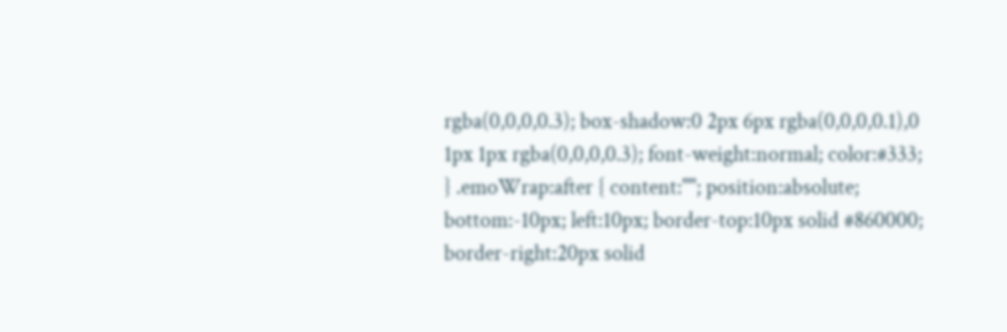rgba(0,0,0,0.3); box-shadow:0 2px 6px rgba(0,0,0,0.1),0 1px 1px rgba(0,0,0,0.3); font-weight:normal; color:#333; } .emoWrap:after { content:""; position:absolute; bottom:-10px; left:10px; border-top:10px solid #860000; border-right:20px solid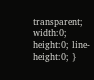transparent; width:0; height:0; line-height:0; }